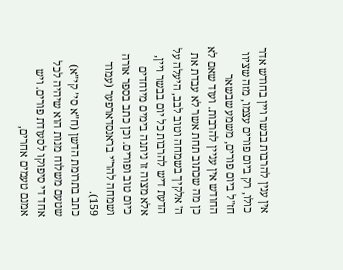אין ענין להרבות בבשר ויין בחודש אדר כולו, רק ביום פורים עצמו, מזה שציוו חז"ל ביום פורים, משמע שבשאר החודש אין עניין להרבות. ועוד שאם לא כן מה שכתוב תחת אשר לא עבדת את ה' אלקיך בשמחה וטוב לבב, היעלה על הדעת דיש להרבות כל יום בבשר ויין, אלא מצוה זו ניתנה בימים מיוחדים כיום טוב ופורים. וכן כתב בספר אורה ושמחה להר"י בראנסדארפער (עמוד 159).
כתב בתרומת הדשן (ח”א סי’ קי”א) שטעם משלוח מנות הוא שיהיה לכל אחד די סיפוקו לסעודת פורים. ויש אמנם טעמים אחרים,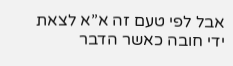אבל לפי טעם זה א”א לצאת ידי חובה כאשר הדבר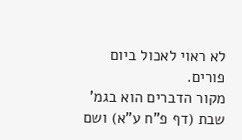לא ראוי לאכול ביום פורים.
מקור הדברים הוא בגמ’ שבת (דף פ”ח ע”א) ושם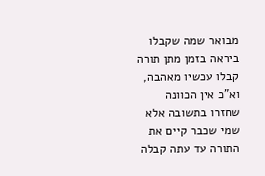מבואר שמה שקבלו ביראה בזמן מתן תורה קבלו עכשיו מאהבה, וא”כ אין הכוונה שחזרו בתשובה אלא שמי שכבר קיים את התורה עד עתה קבלה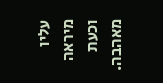עליו מיראה וכעת מאהבה.